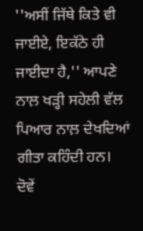''ਅਸੀਂ ਜਿੱਥੇ ਕਿਤੇ ਵੀ ਜਾਈਏ, ਇਕੱਠੇ ਹੀ ਜਾਈਦਾ ਹੈ,'' ਆਪਣੇ ਨਾਲ਼ ਖੜ੍ਹੀ ਸਹੇਲੀ ਵੱਲ ਪਿਆਰ ਨਾਲ਼ ਦੇਖਦਿਆਂ ਗੀਤਾ ਕਹਿੰਦੀ ਹਨ।
ਦੋਵੇਂ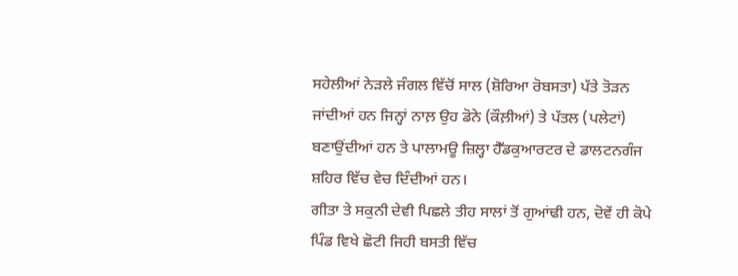ਸਹੇਲੀਆਂ ਨੇੜਲੇ ਜੰਗਲ ਵਿੱਚੋਂ ਸਾਲ (ਸ਼ੋਰਿਆ ਰੋਬਸਤਾ) ਪੱਤੇ ਤੋੜਨ ਜਾਂਦੀਆਂ ਹਨ ਜਿਨ੍ਹਾਂ ਨਾਲ਼ ਉਹ ਡੋਨੇ (ਕੌਲ਼ੀਆਂ) ਤੇ ਪੱਤਲ (ਪਲੇਟਾਂ) ਬਣਾਉਂਦੀਆਂ ਹਨ ਤੇ ਪਾਲਾਮਊ ਜ਼ਿਲ੍ਹਾ ਹੈੱਡਕੁਆਰਟਰ ਦੇ ਡਾਲਟਨਗੰਜ ਸ਼ਹਿਰ ਵਿੱਚ ਵੇਚ ਦਿੰਦੀਆਂ ਹਨ।
ਗੀਤਾ ਤੇ ਸਕੁਨੀ ਦੇਵੀ ਪਿਛਲੇ ਤੀਹ ਸਾਲਾਂ ਤੋਂ ਗੁਆਂਢੀ ਹਨ, ਦੋਵੇਂ ਹੀ ਕੋਪੇ ਪਿੰਡ ਵਿਖੇ ਛੋਟੀ ਜਿਹੀ ਬਸਤੀ ਵਿੱਚ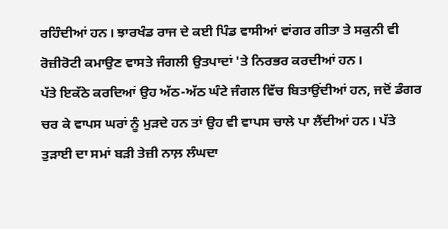ਰਹਿੰਦੀਆਂ ਹਨ। ਝਾਰਖੰਡ ਰਾਜ ਦੇ ਕਈ ਪਿੰਡ ਵਾਸੀਆਂ ਵਾਂਗਰ ਗੀਤਾ ਤੇ ਸਕੁਨੀ ਵੀ ਰੋਜ਼ੀਰੋਟੀ ਕਮਾਉਣ ਵਾਸਤੇ ਜੰਗਲੀ ਉਤਪਾਦਾਂ 'ਤੇ ਨਿਰਭਰ ਕਰਦੀਆਂ ਹਨ।
ਪੱਤੇ ਇਕੱਠੇ ਕਰਦਿਆਂ ਉਹ ਅੱਠ-ਅੱਠ ਘੰਟੇ ਜੰਗਲ ਵਿੱਚ ਬਿਤਾਉਂਦੀਆਂ ਹਨ, ਜਦੋਂ ਡੰਗਰ ਚਰ ਕੇ ਵਾਪਸ ਘਰਾਂ ਨੂੰ ਮੁੜਦੇ ਹਨ ਤਾਂ ਉਹ ਵੀ ਵਾਪਸ ਚਾਲੇ ਪਾ ਲੈਂਦੀਆਂ ਹਨ। ਪੱਤੇ ਤੁੜਾਈ ਦਾ ਸਮਾਂ ਬੜੀ ਤੇਜ਼ੀ ਨਾਲ਼ ਲੰਘਦਾ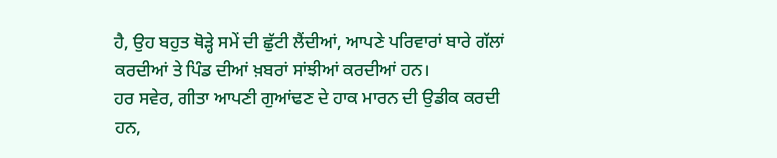ਹੈ, ਉਹ ਬਹੁਤ ਥੋੜ੍ਹੇ ਸਮੇਂ ਦੀ ਛੁੱਟੀ ਲੈਂਦੀਆਂ, ਆਪਣੇ ਪਰਿਵਾਰਾਂ ਬਾਰੇ ਗੱਲਾਂ ਕਰਦੀਆਂ ਤੇ ਪਿੰਡ ਦੀਆਂ ਖ਼ਬਰਾਂ ਸਾਂਝੀਆਂ ਕਰਦੀਆਂ ਹਨ।
ਹਰ ਸਵੇਰ, ਗੀਤਾ ਆਪਣੀ ਗੁਆਂਢਣ ਦੇ ਹਾਕ ਮਾਰਨ ਦੀ ਉਡੀਕ ਕਰਦੀ ਹਨ,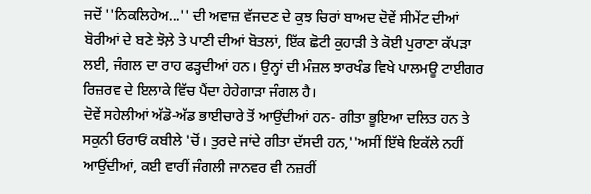ਜਦੋਂ ''ਨਿਕਲਿਹੇਅ...'' ਦੀ ਅਵਾਜ਼ ਵੱਜਦਣ ਦੇ ਕੁਝ ਚਿਰਾਂ ਬਾਅਦ ਦੋਵੇਂ ਸੀਮੇਂਟ ਦੀਆਂ ਬੋਰੀਆਂ ਦੇ ਬਣੇ ਝੋਲ਼ੇ ਤੇ ਪਾਣੀ ਦੀਆਂ ਬੋਤਲਾਂ, ਇੱਕ ਛੋਟੀ ਕੁਹਾੜੀ ਤੇ ਕੋਈ ਪੁਰਾਣਾ ਕੱਪੜਾ ਲਈ, ਜੰਗਲ ਦਾ ਰਾਹ ਫੜ੍ਹਦੀਆਂ ਹਨ। ਉਨ੍ਹਾਂ ਦੀ ਮੰਜ਼ਲ ਝਾਰਖੰਡ ਵਿਖੇ ਪਾਲਮਊ ਟਾਈਗਰ ਰਿਜ਼ਰਵ ਦੇ ਇਲਾਕੇ ਵਿੱਚ ਪੈਂਦਾ ਹੇਹੇਗਾੜਾ ਜੰਗਲ ਹੈ।
ਦੋਵੇਂ ਸਹੇਲੀਆਂ ਅੱਡੋ-ਅੱਡ ਭਾਈਚਾਰੇ ਤੋਂ ਆਉਂਦੀਆਂ ਹਨ- ਗੀਤਾ ਭੂਇਆ ਦਲਿਤ ਹਨ ਤੇ ਸਕੁਨੀ ਓਰਾਓਂ ਕਬੀਲੇ 'ਚੋਂ। ਤੁਰਦੇ ਜਾਂਦੇ ਗੀਤਾ ਦੱਸਦੀ ਹਨ,''ਅਸੀਂ ਇੱਥੇ ਇਕੱਲੇ ਨਹੀਂ ਆਉਂਦੀਆਂ, ਕਈ ਵਾਰੀਂ ਜੰਗਲੀ ਜਾਨਵਰ ਵੀ ਨਜ਼ਰੀਂ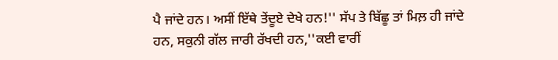ਪੈ ਜਾਂਦੇ ਹਨ। ਅਸੀਂ ਇੱਥੇ ਤੇਂਦੂਏ ਦੇਖੇ ਹਨ!'' ਸੱਪ ਤੇ ਬਿੱਛੂ ਤਾਂ ਮਿਲ਼ ਹੀ ਜਾਂਦੇ ਹਨ, ਸਕੁਨੀ ਗੱਲ ਜਾਰੀ ਰੱਖਦੀ ਹਨ,''ਕਈ ਵਾਰੀਂ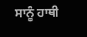ਸਾਨੂੰ ਹਾਥੀ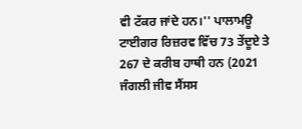ਵੀ ਟੱਕਰ ਜਾਂਦੇ ਹਨ।'' ਪਾਲਾਮਊ ਟਾਈਗਰ ਰਿਜ਼ਰਵ ਵਿੱਚ 73 ਤੇਂਦੂਏ ਤੇ 267 ਦੇ ਕਰੀਬ ਹਾਥੀ ਹਨ (2021 ਜੰਗਲੀ ਜੀਵ ਸੈਂਸਸ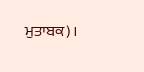ਮੁਤਾਬਕ)।